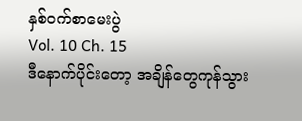နှစ်ဝက်စာမေးပွဲ
Vol. 10 Ch. 15
ဒီနောက်ပိုင်းတော့ အချိန်တွေကုန်သွား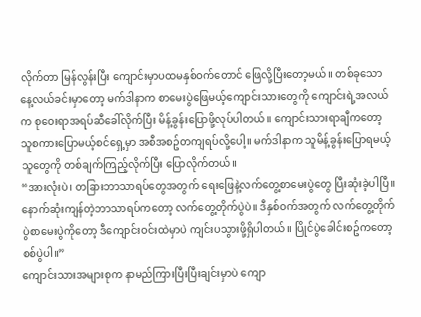လိုက်တာ မြန်လွန်းပြီး ကျောင်းမှာပထမနှစ်ဝက်တောင် ဖြေလို့ပြီးတော့မယ်။ တစ်ခုသော နေ့လယ်ခင်းမှာတော့ မက်ဒါနာက စာမေးပွဲဖြေမယ့်ကျောင်းသားတွေကို ကျောင်းရဲ့အလယ်က စုဝေးရာအရပ်ဆီခေါ်လိုက်ပြီး မိန့်ခွန်းပြောဖို့လုပ်ပါတယ်။ ကျောင်းသားရာချီကတော့ သူစကားပြောမယ့်စင်ရှေ့မှာ အစီအစဥ်တကျရပ်လို့ပေါ့။ မက်ဒါနာက သူမိန့်ခွန်းပြောရမယ့်သူတွေကို တစ်ချက်ကြည့်လိုက်ပြီး ပြောလိုက်တယ်။
“အားလုံးပဲ၊ တခြားဘာသာရပ်တွေအတွက် ရေးဖြေနဲ့လက်တွေ့စာမေးပွဲတွေ ပြီးဆုံးခဲ့ပါပြီ။ နောက်ဆုံးကျန်တဲ့ဘာသာရပ်ကတော့ လက်တွေ့တိုက်ပွဲပဲ။ ဒီနှစ်ဝက်အတွက် လက်တွေ့တိုက်ပွဲစာမေးပွဲကိုတော့ ဒီကျောင်းဝင်းထဲမှာပဲ ကျင်းပသွားဖို့ရှိပါတယ်။ ပြိုင်ပွဲခေါင်းစဥ်ကတော့ စစ်ပွဲပါ။”
ကျောင်းသားအများစုက နာမည်ကြားပြီးပြီးချင်းမှာပဲ ကျော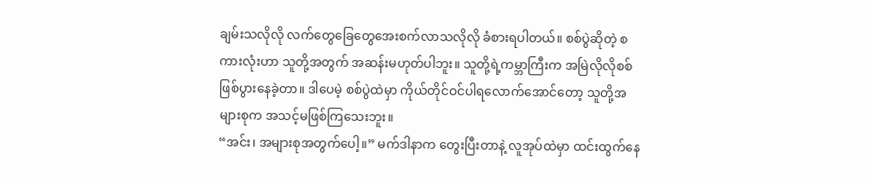ချမ်းသလိုလို လက်တွေခြေတွေအေးစက်လာသလိုလို ခံစားရပါတယ်။ စစ်ပွဲဆိုတဲ့ စကားလုံးဟာ သူတို့အတွက် အဆန်းမဟုတ်ပါဘူး။ သူတို့ရဲ့ကမ္ဘာကြီးက အမြဲလိုလိုစစ်ဖြစ်ပွားနေခဲ့တာ။ ဒါပေမဲ့ စစ်ပွဲထဲမှာ ကိုယ်တိုင်ဝင်ပါရလောက်အောင်တော့ သူတို့အများစုက အသင့်မဖြစ်ကြသေးဘူး။
“အင်း၊ အများစုအတွက်ပေါ့။” မက်ဒါနာက တွေးပြီးတာနဲ့ လူအုပ်ထဲမှာ ထင်းထွက်နေ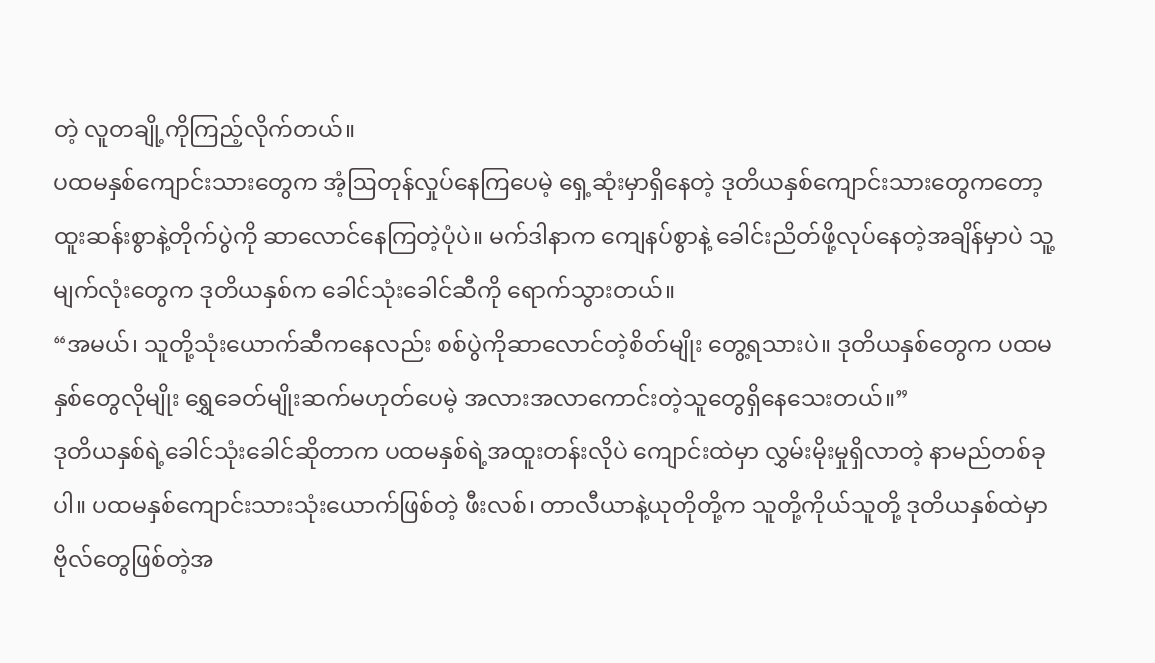တဲ့ လူတချို့ကိုကြည့်လိုက်တယ်။
ပထမနှစ်ကျောင်းသားတွေက အံ့ဩတုန်လှုပ်နေကြပေမဲ့ ရှေ့ဆုံးမှာရှိနေတဲ့ ဒုတိယနှစ်ကျောင်းသားတွေကတော့ ထူးဆန်းစွာနဲ့တိုက်ပွဲကို ဆာလောင်နေကြတဲ့ပုံပဲ။ မက်ဒါနာက ကျေနပ်စွာနဲ့ ခေါင်းညိတ်ဖို့လုပ်နေတဲ့အချိန်မှာပဲ သူ့မျက်လုံးတွေက ဒုတိယနှစ်က ခေါင်သုံးခေါင်ဆီကို ရောက်သွားတယ်။
“အမယ်၊ သူတို့သုံးယောက်ဆီကနေလည်း စစ်ပွဲကိုဆာလောင်တဲ့စိတ်မျိုး တွေ့ရသားပဲ။ ဒုတိယနှစ်တွေက ပထမနှစ်တွေလိုမျိုး ရွှေခေတ်မျိုးဆက်မဟုတ်ပေမဲ့ အလားအလာကောင်းတဲ့သူတွေရှိနေသေးတယ်။”
ဒုတိယနှစ်ရဲ့ခေါင်သုံးခေါင်ဆိုတာက ပထမနှစ်ရဲ့အထူးတန်းလိုပဲ ကျောင်းထဲမှာ လွှမ်းမိုးမှုရှိလာတဲ့ နာမည်တစ်ခုပါ။ ပထမနှစ်ကျောင်းသားသုံးယောက်ဖြစ်တဲ့ ဖီးလစ်၊ တာလီယာနဲ့ယုတိုတို့က သူတို့ကိုယ်သူတို့ ဒုတိယနှစ်ထဲမှာ ဗိုလ်တွေဖြစ်တဲ့အ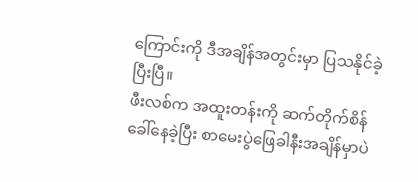ကြောင်းကို ဒီအချိန်အတွင်းမှာ ပြသနိုင်ခဲ့ပြီးပြီ။
ဖီးလစ်က အထူးတန်းကို ဆက်တိုက်စိန်ခေါ်နေခဲ့ပြီး စာမေးပွဲဖြေခါနီးအချိန်မှာပဲ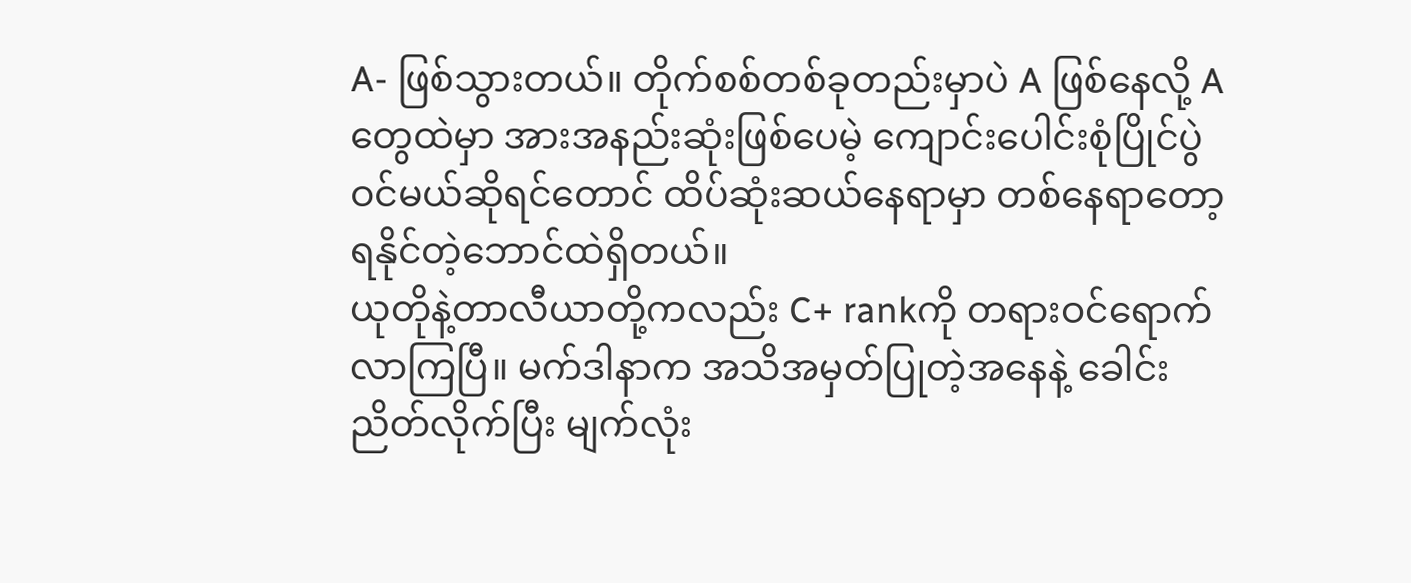A- ဖြစ်သွားတယ်။ တိုက်စစ်တစ်ခုတည်းမှာပဲ A ဖြစ်နေလို့ A တွေထဲမှာ အားအနည်းဆုံးဖြစ်ပေမဲ့ ကျောင်းပေါင်းစုံပြိုင်ပွဲဝင်မယ်ဆိုရင်တောင် ထိပ်ဆုံးဆယ်နေရာမှာ တစ်နေရာတော့ ရနိုင်တဲ့ဘောင်ထဲရှိတယ်။
ယုတိုနဲ့တာလီယာတို့ကလည်း C+ rankကို တရားဝင်ရောက်လာကြပြီ။ မက်ဒါနာက အသိအမှတ်ပြုတဲ့အနေနဲ့ ခေါင်းညိတ်လိုက်ပြီး မျက်လုံး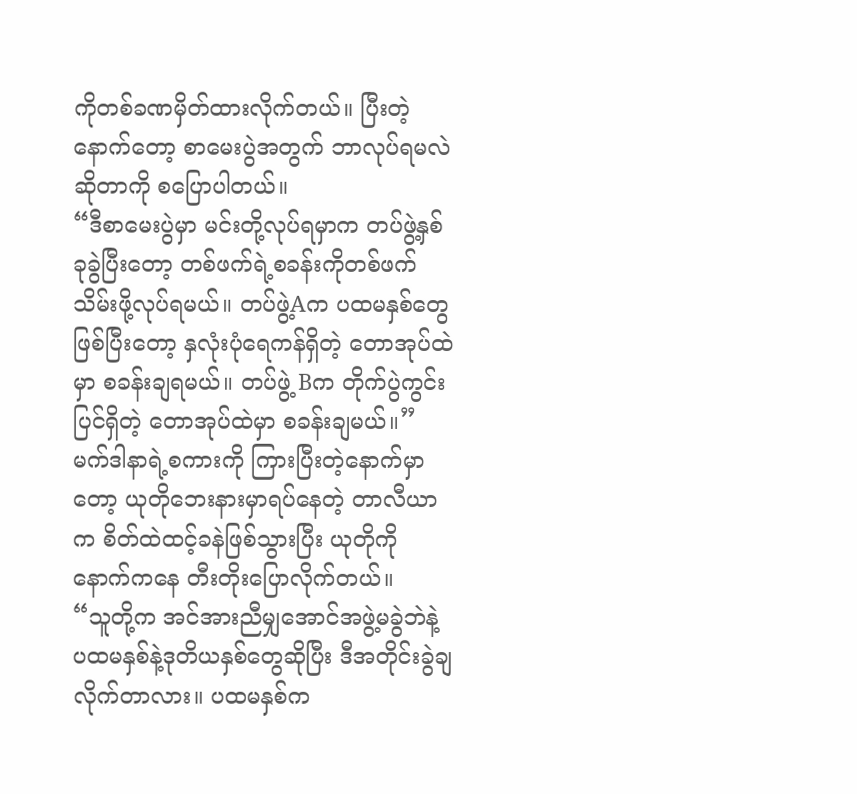ကိုတစ်ခဏမှိတ်ထားလိုက်တယ်။ ပြီးတဲ့နောက်တော့ စာမေးပွဲအတွက် ဘာလုပ်ရမလဲဆိုတာကို စပြောပါတယ်။
“ဒီစာမေးပွဲမှာ မင်းတို့လုပ်ရမှာက တပ်ဖွဲ့နှစ်ခုခွဲပြီးတော့ တစ်ဖက်ရဲ့စခန်းကိုတစ်ဖက် သိမ်းဖို့လုပ်ရမယ်။ တပ်ဖွဲ့Aက ပထမနှစ်တွေဖြစ်ပြီးတော့ နှလုံးပုံရေကန်ရှိတဲ့ တောအုပ်ထဲမှာ စခန်းချရမယ်။ တပ်ဖွဲ့ Bက တိုက်ပွဲကွင်းပြင်ရှိတဲ့ တောအုပ်ထဲမှာ စခန်းချမယ်။”
မက်ဒါနာရဲ့စကားကို ကြားပြီးတဲ့နောက်မှာတော့ ယုတိုဘေးနားမှာရပ်နေတဲ့ တာလီယာက စိတ်ထဲထင့်ခနဲဖြစ်သွားပြီး ယုတိုကိုနောက်ကနေ တီးတိုးပြောလိုက်တယ်။
“သူတို့က အင်အားညီမျှအောင်အဖွဲ့မခွဲဘဲနဲ့ ပထမနှစ်နဲ့ဒုတိယနှစ်တွေဆိုပြီး ဒီအတိုင်းခွဲချလိုက်တာလား။ ပထမနှစ်က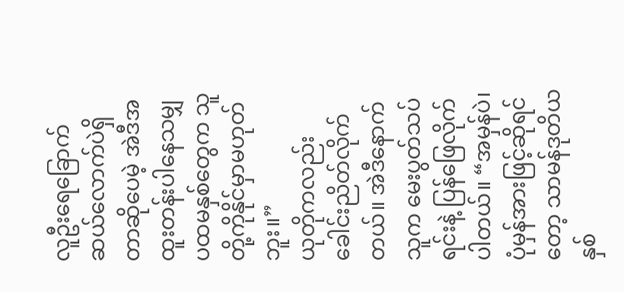လူဦးရေခြောက်ဆယ်လောက်ပဲရှိတာဆိုပေမဲ့ အဲဒီအထူးတန်းပါနေသမျှ ပထမနှစ်တွေက သူတို့ကိုနိုင်မှာမဟုတ်ဘူး။”
ယုတိုကလည်း ခေါင်းညိတ်လိုက်တယ်။ အဲဒီနောက်သူက မေးပွတ်သပ်ရင်းနဲ့ ပြန်ဖြေလိုက်ပါတယ်။ “အမှန်ပဲ၊ ပုံမှန်အားဖြင့်ဆိုရင်တော့ သာမန်ဒုတိယနှစ်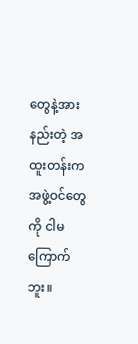တွေနဲ့အားနည်းတဲ့ အထူးတန်းက အဖွဲ့ဝင်တွေကို ငါမကြောက်ဘူး။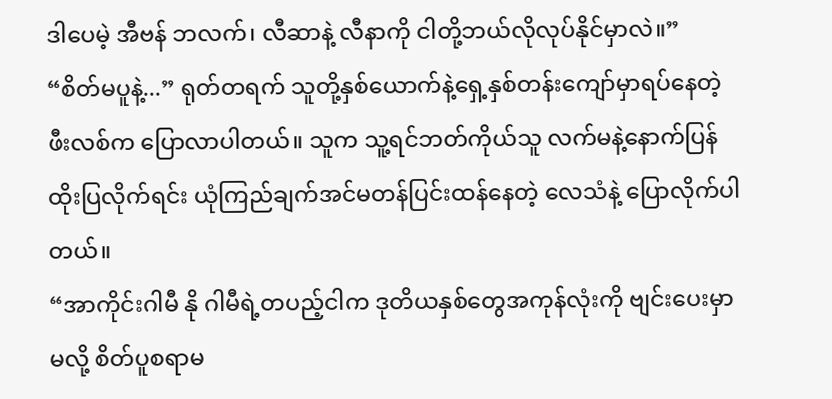ဒါပေမဲ့ အီဗန် ဘလက်၊ လီဆာနဲ့ လီနာကို ငါတို့ဘယ်လိုလုပ်နိုင်မှာလဲ။”
“စိတ်မပူနဲ့...” ရုတ်တရက် သူတို့နှစ်ယောက်နဲ့ရှေ့နှစ်တန်းကျော်မှာရပ်နေတဲ့ ဖီးလစ်က ပြောလာပါတယ်။ သူက သူ့ရင်ဘတ်ကိုယ်သူ လက်မနဲ့နောက်ပြန်ထိုးပြလိုက်ရင်း ယုံကြည်ချက်အင်မတန်ပြင်းထန်နေတဲ့ လေသံနဲ့ ပြောလိုက်ပါတယ်။
“အာကိုင်းဂါမီ နို ဂါမီရဲ့တပည့်ငါက ဒုတိယနှစ်တွေအကုန်လုံးကို ဗျင်းပေးမှာမလို့ စိတ်ပူစရာမ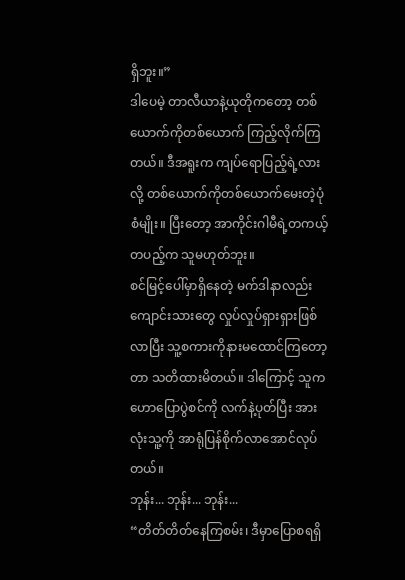ရှိဘူး။”
ဒါပေမဲ့ တာလီယာနဲ့ယုတိုကတော့ တစ်ယောက်ကိုတစ်ယောက် ကြည့်လိုက်ကြတယ်။ ဒီအရူးက ကျပ်ရောပြည့်ရဲ့လားလို့ တစ်ယောက်ကိုတစ်ယောက်မေးတဲ့ပုံစံမျိုး။ ပြီးတော့ အာကိုင်းဂါမီရဲ့တကယ့်တပည့်က သူမဟုတ်ဘူး။
စင်မြင့်ပေါ်မှာရှိနေတဲ့ မက်ဒါနာလည်း ကျောင်းသားတွေ လှုပ်လှုပ်ရှားရှားဖြစ်လာပြီး သူ့စကားကိုနားမထောင်ကြတော့တာ သတိထားမိတယ်။ ဒါကြောင့် သူက ဟောပြောပွဲစင်ကို လက်နဲ့ပုတ်ပြီး အားလုံးသူ့ကို အာရုံပြန်စိုက်လာအောင်လုပ်တယ်။
ဘုန်း... ဘုန်း... ဘုန်း...
“တိတ်တိတ်နေကြစမ်း၊ ဒီမှာပြောစရရှိ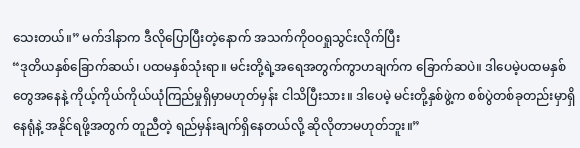သေးတယ်။” မက်ဒါနာက ဒီလိုပြောပြီးတဲ့နောက် အသက်ကိုဝဝရှုသွင်းလိုက်ပြီး
“ဒုတိယနှစ်ခြောက်ဆယ်၊ ပထမနှစ်သုံးရာ။ မင်းတို့ရဲ့အရေအတွက်ကွာဟချက်က ခြောက်ဆပဲ။ ဒါပေမဲ့ပထမနှစ်တွေအနေနဲ့ ကိုယ့်ကိုယ်ကိုယ်ယုံကြည်မှုရှိမှာမဟုတ်မှန်း ငါသိပြီးသား။ ဒါပေမဲ့ မင်းတို့နှစ်ဖွဲ့က စစ်ပွဲတစ်ခုတည်းမှာရှိနေရုံနဲ့ အနိုင်ရဖို့အတွက် တူညီတဲ့ ရည်မှန်းချက်ရှိနေတယ်လို့ ဆိုလိုတာမဟုတ်ဘူး။”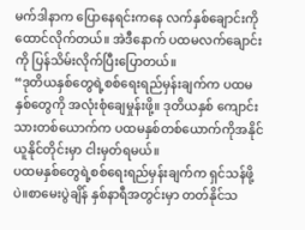မက်ဒါနာက ပြောနေရင်းကနေ လက်နှစ်ချောင်းကို ထောင်လိုက်တယ်။ အဲဒီနောက် ပထမလက်ချောင်းကို ပြန်သိမ်းလိုက်ပြီးပြောတယ်။
“ဒုတိယနှစ်တွေရဲ့စစ်ရေးရည်မှန်းချက်က ပထမနှစ်တွေကို အလုံးစုံချေမှုန်းဖို့။ ဒုတိယနှစ် ကျောင်းသားတစ်ယောက်က ပထမနှစ်တစ်ယောက်ကိုအနိုင်ယူနိုင်တိုင်းမှာ ငါးမှတ်ရမယ်။
ပထမနှစ်တွေရဲ့စစ်ရေးရည်မှန်းချက်က ရှင်သန်ဖို့ပဲ။စာမေးပွဲချိန် နှစ်နာရီအတွင်းမှာ တတ်နိုင်သ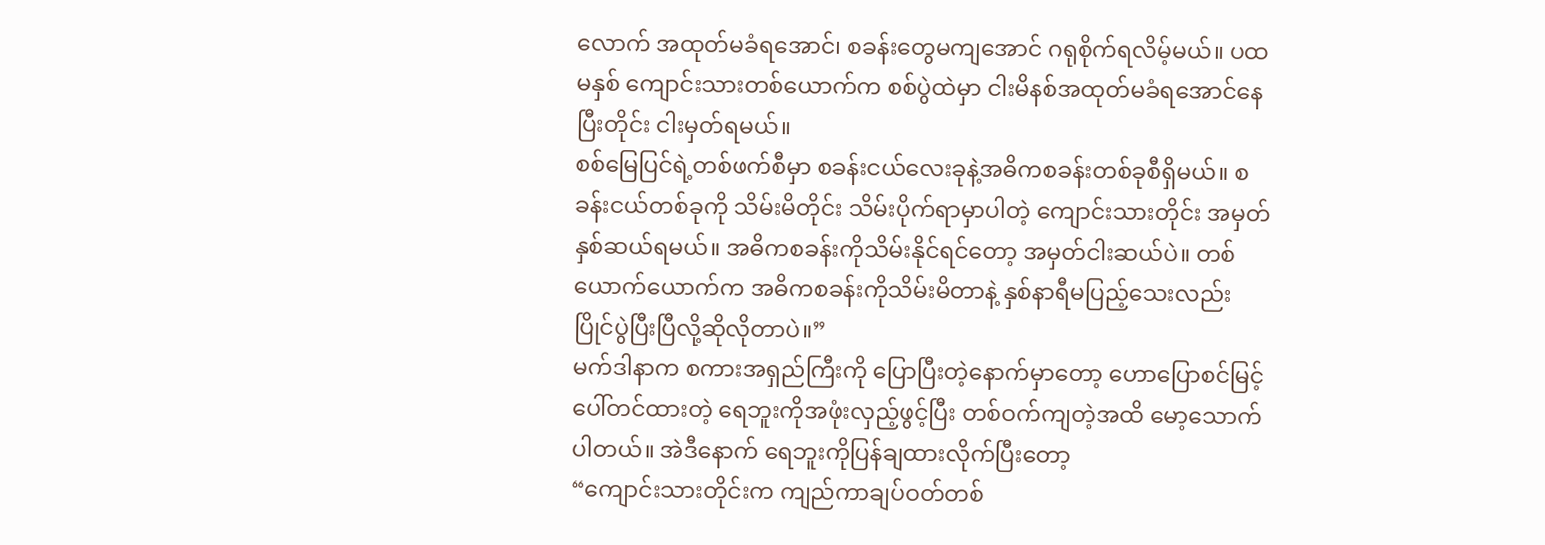လောက် အထုတ်မခံရအောင်၊ စခန်းတွေမကျအောင် ဂရုစိုက်ရလိမ့်မယ်။ ပထမနှစ် ကျောင်းသားတစ်ယောက်က စစ်ပွဲထဲမှာ ငါးမိနစ်အထုတ်မခံရအောင်နေပြီးတိုင်း ငါးမှတ်ရမယ်။
စစ်မြေပြင်ရဲ့တစ်ဖက်စီမှာ စခန်းငယ်လေးခုနဲ့အဓိကစခန်းတစ်ခုစီရှိမယ်။ စခန်းငယ်တစ်ခုကို သိမ်းမိတိုင်း သိမ်းပိုက်ရာမှာပါတဲ့ ကျောင်းသားတိုင်း အမှတ်နှစ်ဆယ်ရမယ်။ အဓိကစခန်းကိုသိမ်းနိုင်ရင်တော့ အမှတ်ငါးဆယ်ပဲ။ တစ်ယောက်ယောက်က အဓိကစခန်းကိုသိမ်းမိတာနဲ့ နှစ်နာရီမပြည့်သေးလည်း ပြိုင်ပွဲပြီးပြီလို့ဆိုလိုတာပဲ။”
မက်ဒါနာက စကားအရှည်ကြီးကို ပြောပြီးတဲ့နောက်မှာတော့ ဟောပြောစင်မြင့်ပေါ်တင်ထားတဲ့ ရေဘူးကိုအဖုံးလှည့်ဖွင့်ပြီး တစ်ဝက်ကျတဲ့အထိ မော့သောက်ပါတယ်။ အဲဒီနောက် ရေဘူးကိုပြန်ချထားလိုက်ပြီးတော့
“ကျောင်းသားတိုင်းက ကျည်ကာချပ်ဝတ်တစ်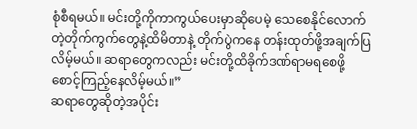စုံစီရမယ်။ မင်းတို့ကိုကာကွယ်ပေးမှာဆိုပေမဲ့ သေစေနိုင်လောက်တဲ့တိုက်ကွက်တွေနဲ့ထိမိတာနဲ့ တိုက်ပွဲကနေ တန်းထုတ်ဖို့အချက်ပြလိမ့်မယ်။ ဆရာတွေကလည်း မင်းတို့ထိခိုက်ဒဏ်ရာမရစေဖို့ စောင့်ကြည့်နေလိမ့်မယ်။”
ဆရာတွေဆိုတဲ့အပိုင်း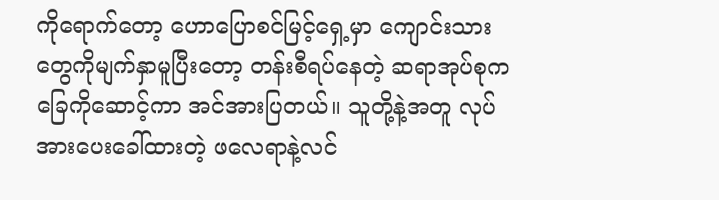ကိုရောက်တော့ ဟောပြောစင်မြင့်ရှေ့မှာ ကျောင်းသားတွေကိုမျက်နှာမူပြီးတော့ တန်းစီရပ်နေတဲ့ ဆရာအုပ်စုက ခြေကိုဆောင့်ကာ အင်အားပြတယ်။ သူတို့နဲ့အတူ လုပ်အားပေးခေါ်ထားတဲ့ ဖလေရာနဲ့လင်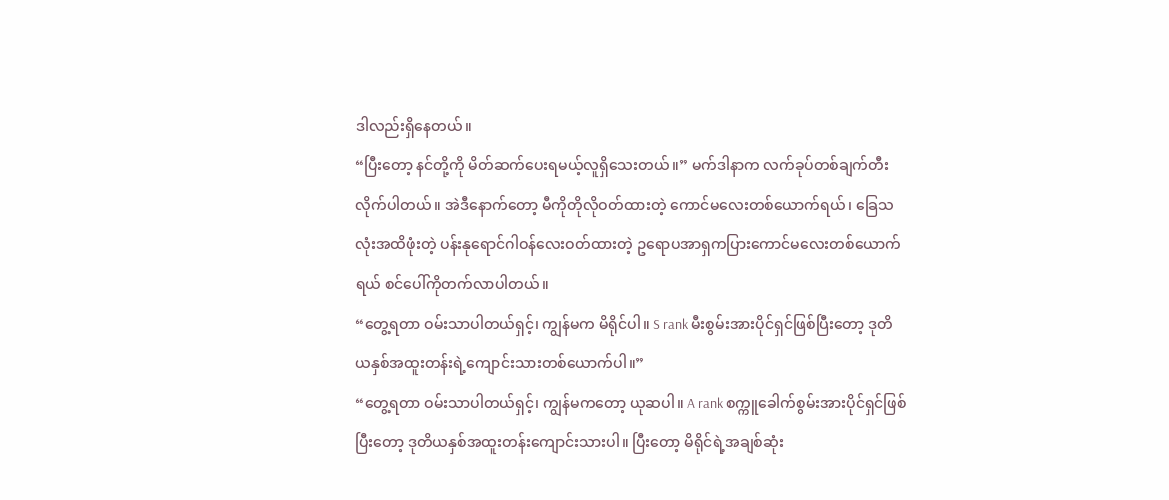ဒါလည်းရှိနေတယ်။
“ပြီးတော့ နင်တို့ကို မိတ်ဆက်ပေးရမယ့်လူရှိသေးတယ်။” မက်ဒါနာက လက်ခုပ်တစ်ချက်တီးလိုက်ပါတယ်။ အဲဒီနောက်တော့ မီကိုတိုလိုဝတ်ထားတဲ့ ကောင်မလေးတစ်ယောက်ရယ်၊ ခြေသလုံးအထိဖုံးတဲ့ ပန်းနုရောင်ဂါဝန်လေးဝတ်ထားတဲ့ ဥရောပအာရှကပြားကောင်မလေးတစ်ယောက်ရယ် စင်ပေါ်ကိုတက်လာပါတယ်။
“တွေ့ရတာ ဝမ်းသာပါတယ်ရှင့်၊ ကျွန်မက မိရိုင်ပါ။ S rank မီးစွမ်းအားပိုင်ရှင်ဖြစ်ပြီးတော့ ဒုတိယနှစ်အထူးတန်းရဲ့ကျောင်းသားတစ်ယောက်ပါ။”
“တွေ့ရတာ ဝမ်းသာပါတယ်ရှင့်၊ ကျွန်မကတော့ ယုဆပါ။ A rank စက္ကူခေါက်စွမ်းအားပိုင်ရှင်ဖြစ်ပြီးတော့ ဒုတိယနှစ်အထူးတန်းကျောင်းသားပါ။ ပြီးတော့ မိရိုင်ရဲ့အချစ်ဆုံး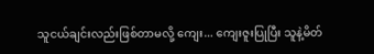သူငယ်ချင်းလည်းဖြစ်တာမလို့ ကျေး... ကျေးဇူးပြုပြီး သူနဲ့မိတ်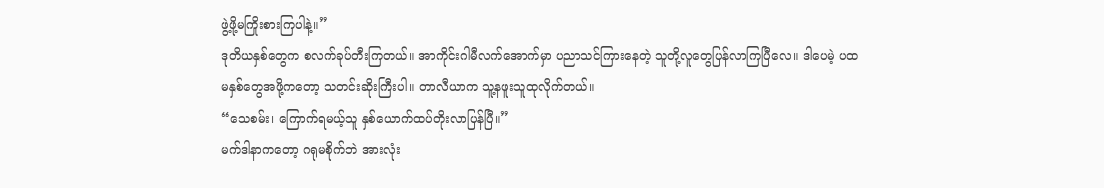ဖွဲ့ဖို့မကြိုးစားကြပါနဲ့။”
ဒုတိယနှစ်တွေက စလက်ခုပ်တီးကြတယ်။ အာကိုင်းဂါမီလက်အောက်မှာ ပညာသင်ကြားနေတဲ့ သူတို့လူတွေပြန်လာကြပြီလေ။ ဒါပေမဲ့ ပထမနှစ်တွေအဖို့ကတော့ သတင်းဆိုးကြီးပါ။ တာလီယာက သူ့နဖူးသူထုလိုက်တယ်။
“သေစမ်း၊ ကြောက်ရမယ့်သူ နှစ်ယောက်ထပ်တိုးလာပြန်ပြီ။”
မက်ဒါနာကတော့ ဂရုမစိုက်ဘဲ အားလုံး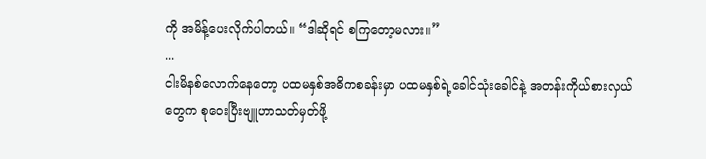ကို အမိန့်ပေးလိုက်ပါတယ်။ “ဒါဆိုရင် စကြတော့မလား။”
...
ငါးမိနစ်လောက်နေတော့ ပထမနှစ်အဓိကစခန်းမှာ ပထမနှစ်ရဲ့ခေါင်သုံးခေါင်နဲ့ အတန်းကိုယ်စားလှယ်တွေက စုဝေးပြီးဗျူဟာသတ်မှတ်ဖို့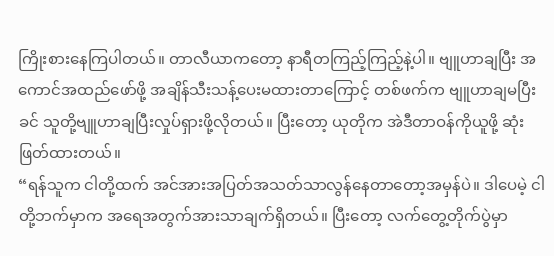ကြိုးစားနေကြပါတယ်။ တာလီယာကတော့ နာရီတကြည့်ကြည့်နဲ့ပါ။ ဗျူဟာချပြီး အကောင်အထည်ဖော်ဖို့ အချိန်သီးသန့်ပေးမထားတာကြောင့် တစ်ဖက်က ဗျူဟာချမပြီးခင် သူတို့ဗျူဟာချပြီးလှုပ်ရှားဖို့လိုတယ်။ ပြီးတော့ ယုတိုက အဲဒီတာဝန်ကိုယူဖို့ ဆုံးဖြတ်ထားတယ်။
“ရန်သူက ငါတို့ထက် အင်အားအပြတ်အသတ်သာလွန်နေတာတော့အမှန်ပဲ။ ဒါပေမဲ့ ငါတို့ဘက်မှာက အရေအတွက်အားသာချက်ရှိတယ်။ ပြီးတော့ လက်တွေ့တိုက်ပွဲမှာ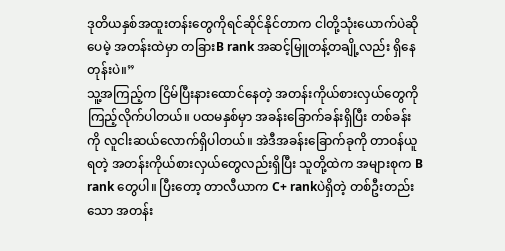ဒုတိယနှစ်အထူးတန်းတွေကိုရင်ဆိုင်နိုင်တာက ငါတို့သုံးယောက်ပဲဆိုပေမဲ့ အတန်းထဲမှာ တခြားB rank အဆင့်မြူတန့်တချို့လည်း ရှိနေတုန်းပဲ။”
သူ့အကြည့်က ငြိမ်ပြီးနားထောင်နေတဲ့ အတန်းကိုယ်စားလှယ်တွေကို ကြည့်လိုက်ပါတယ်။ ပထမနှစ်မှာ အခန်းခြောက်ခန်းရှိပြီး တစ်ခန်းကို လူငါးဆယ်လောက်ရှိပါတယ်။ အဲဒီအခန်းခြောက်ခုကို တာဝန်ယူရတဲ့ အတန်းကိုယ်စားလှယ်တွေလည်းရှိပြီး သူတို့ထဲက အများစုက B rank တွေပါ။ ပြီးတော့ တာလီယာက C+ rankပဲရှိတဲ့ တစ်ဦးတည်းသော အတန်း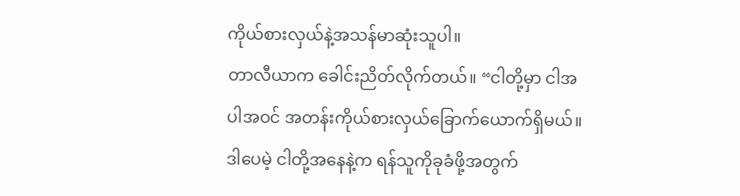ကိုယ်စားလှယ်နဲ့အသန်မာဆုံးသူပါ။
တာလီယာက ခေါင်းညိတ်လိုက်တယ်။ “ငါတို့မှာ ငါအပါအဝင် အတန်းကိုယ်စားလှယ်ခြောက်ယောက်ရှိမယ်။ ဒါပေမဲ့ ငါတို့အနေနဲ့က ရန်သူကိုခုခံဖို့အတွက်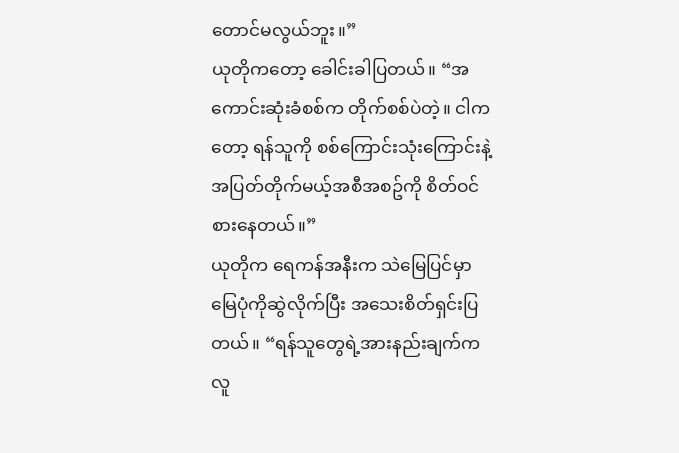တောင်မလွယ်ဘူး။”
ယုတိုကတော့ ခေါင်းခါပြတယ်။ “အကောင်းဆုံးခံစစ်က တိုက်စစ်ပဲတဲ့။ ငါကတော့ ရန်သူကို စစ်ကြောင်းသုံးကြောင်းနဲ့ အပြတ်တိုက်မယ့်အစီအစဥ်ကို စိတ်ဝင်စားနေတယ်။”
ယုတိုက ရေကန်အနီးက သဲမြေပြင်မှာ မြေပုံကိုဆွဲလိုက်ပြီး အသေးစိတ်ရှင်းပြတယ်။ “ရန်သူတွေရဲ့အားနည်းချက်က လူ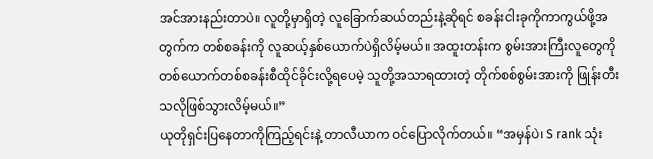အင်အားနည်းတာပဲ။ လူတို့မှာရှိတဲ့ လူခြောက်ဆယ်တည်းနဲ့ဆိုရင် စခန်းငါးခုကိုကာကွယ်ဖို့အတွက်က တစ်စခန်းကို လူဆယ့်နှစ်ယောက်ပဲရှိလိမ့်မယ်။ အထူးတန်းက စွမ်းအားကြီးလူတွေကို တစ်ယောက်တစ်စခန်းစီထိုင်ခိုင်းလို့ရပေမဲ့ သူတို့အသာရထားတဲ့ တိုက်စစ်စွမ်းအားကို ဖြုန်းတီးသလိုဖြစ်သွားလိမ့်မယ်။”
ယုတိုရှင်းပြနေတာကိုကြည့်ရင်းနဲ့ တာလီယာက ဝင်ပြောလိုက်တယ်။ “အမှန်ပဲ၊ S rank သုံး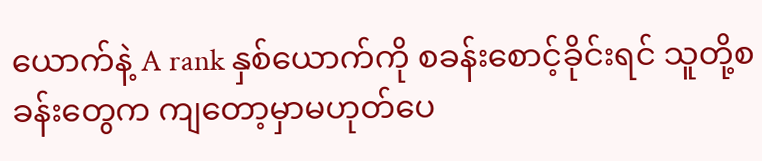ယောက်နဲ့ A rank နှစ်ယောက်ကို စခန်းစောင့်ခိုင်းရင် သူတို့စခန်းတွေက ကျတော့မှာမဟုတ်ပေ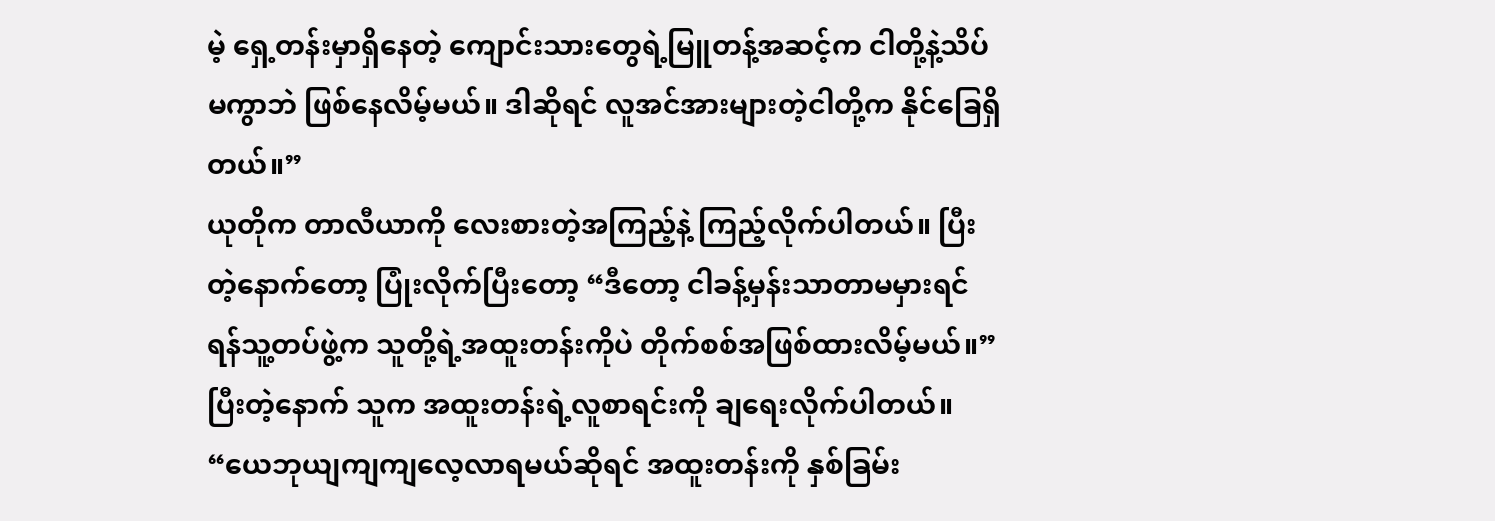မဲ့ ရှေ့တန်းမှာရှိနေတဲ့ ကျောင်းသားတွေရဲ့မြူတန့်အဆင့်က ငါတို့နဲ့သိပ်မကွာဘဲ ဖြစ်နေလိမ့်မယ်။ ဒါဆိုရင် လူအင်အားများတဲ့ငါတို့က နိုင်ခြေရှိတယ်။”
ယုတိုက တာလီယာကို လေးစားတဲ့အကြည့်နဲ့ ကြည့်လိုက်ပါတယ်။ ပြီးတဲ့နောက်တော့ ပြုံးလိုက်ပြီးတော့ “ဒီတော့ ငါခန့်မှန်းသာတာမမှားရင် ရန်သူ့တပ်ဖွဲ့က သူတို့ရဲ့အထူးတန်းကိုပဲ တိုက်စစ်အဖြစ်ထားလိမ့်မယ်။” ပြီးတဲ့နောက် သူက အထူးတန်းရဲ့လူစာရင်းကို ချရေးလိုက်ပါတယ်။
“ယေဘုယျကျကျလေ့လာရမယ်ဆိုရင် အထူးတန်းကို နှစ်ခြမ်း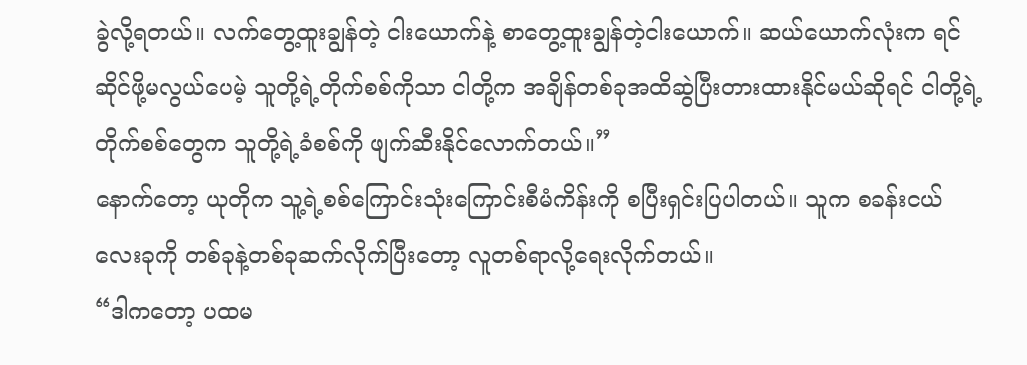ခွဲလို့ရတယ်။ လက်တွေ့ထူးချွန်တဲ့ ငါးယောက်နဲ့ စာတွေ့ထူးချွန်တဲ့ငါးယောက်။ ဆယ်ယောက်လုံးက ရင်ဆိုင်ဖို့မလွယ်ပေမဲ့ သူတို့ရဲ့တိုက်စစ်ကိုသာ ငါတို့က အချိန်တစ်ခုအထိဆွဲပြီးတားထားနိုင်မယ်ဆိုရင် ငါတို့ရဲ့တိုက်စစ်တွေက သူတို့ရဲ့ခံစစ်ကို ဖျက်ဆီးနိုင်လောက်တယ်။”
နောက်တော့ ယုတိုက သူ့ရဲ့စစ်ကြောင်းသုံးကြောင်းစီမံကိန်းကို စပြီးရှင်းပြပါတယ်။ သူက စခန်းငယ်လေးခုကို တစ်ခုနဲ့တစ်ခုဆက်လိုက်ပြီးတော့ လူတစ်ရာလို့ရေးလိုက်တယ်။
“ဒါကတော့ ပထမ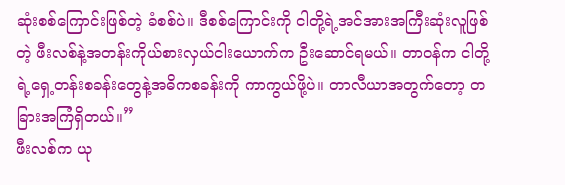ဆုံးစစ်ကြောင်းဖြစ်တဲ့ ခံစစ်ပဲ။ ဒီစစ်ကြောင်းကို ငါတို့ရဲ့အင်အားအကြီးဆုံးလူဖြစ်တဲ့ ဖီးလစ်နဲ့အတန်းကိုယ်စားလှယ်ငါးယောက်က ဦးဆောင်ရမယ်။ တာဝန်က ငါတို့ရဲ့ရှေ့တန်းစခန်းတွေနဲ့အဓိကစခန်းကို ကာကွယ်ဖို့ပဲ။ တာလီယာအတွက်တော့ တခြားအကြံရှိတယ်။”
ဖီးလစ်က ယု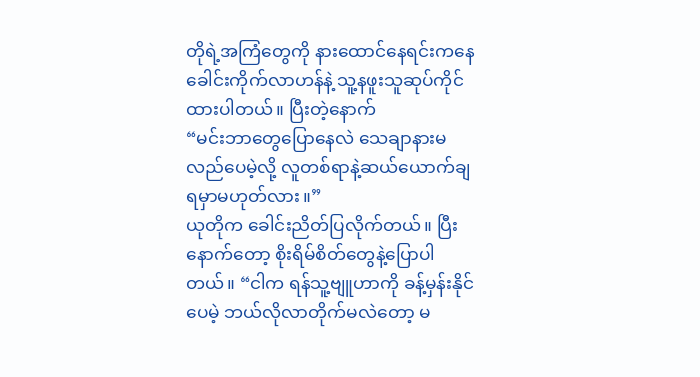တိုရဲ့အကြံတွေကို နားထောင်နေရင်းကနေ ခေါင်းကိုက်လာဟန်နဲ့ သူ့နဖူးသူဆုပ်ကိုင်ထားပါတယ်။ ပြီးတဲ့နောက်
“မင်းဘာတွေပြောနေလဲ သေချာနားမလည်ပေမဲ့လို့ လူတစ်ရာနဲ့ဆယ်ယောက်ချရမှာမဟုတ်လား။”
ယုတိုက ခေါင်းညိတ်ပြလိုက်တယ်။ ပြီးနောက်တော့ စိုးရိမ်စိတ်တွေနဲ့ပြောပါတယ်။ “ငါက ရန်သူ့ဗျူဟာကို ခန့်မှန်းနိုင်ပေမဲ့ ဘယ်လိုလာတိုက်မလဲတော့ မ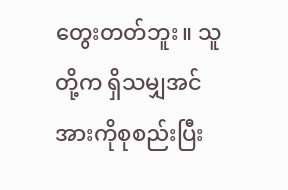တွေးတတ်ဘူး။ သူတို့က ရှိသမျှအင်အားကိုစုစည်းပြီး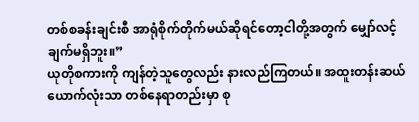တစ်စခန်းချင်းစီ အာရုံစိုက်တိုက်မယ်ဆိုရင်တော့ငါတို့အတွက် မျှော်လင့်ချက်မရှိဘူး။”
ယုတိုစကားကို ကျန်တဲ့သူတွေလည်း နားလည်ကြတယ်။ အထူးတန်းဆယ်ယောက်လုံးသာ တစ်နေရာတည်းမှာ စု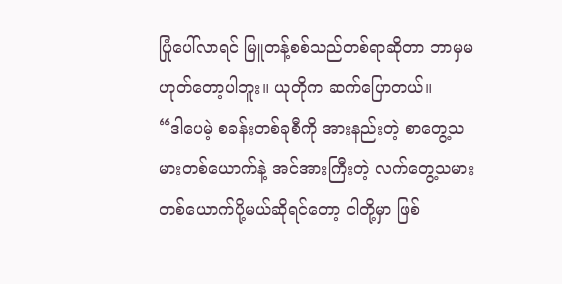ပြုံပေါ်လာရင် မြူတန့်စစ်သည်တစ်ရာဆိုတာ ဘာမှမဟုတ်တော့ပါဘူး။ ယုတိုက ဆက်ပြောတယ်။
“ဒါပေမဲ့ စခန်းတစ်ခုစီကို အားနည်းတဲ့ စာတွေ့သမားတစ်ယောက်နဲ့ အင်အားကြီးတဲ့ လက်တွေ့သမားတစ်ယောက်ပို့မယ်ဆိုရင်တော့ ငါတို့မှာ ဖြစ်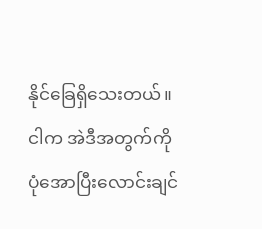နိုင်ခြေရှိသေးတယ်။ ငါက အဲဒီအတွက်ကို ပုံအောပြီးလောင်းချင်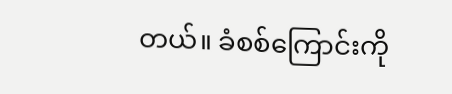တယ်။ ခံစစ်ကြောင်းကို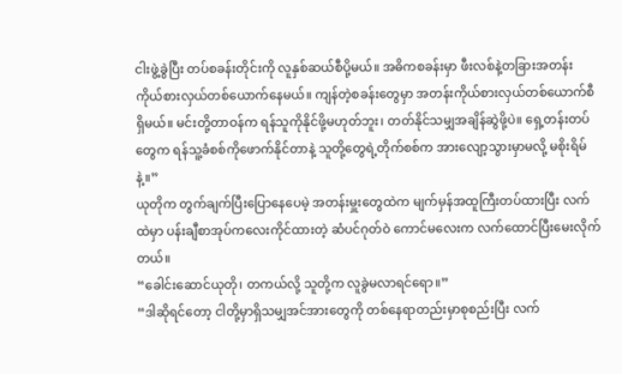ငါးဖွဲ့ခွဲပြီး တပ်စခန်းတိုင်းကို လူနှစ်ဆယ်စီပို့မယ်။ အဓိကစခန်းမှာ ဖီးလစ်နဲ့တခြားအတန်းကိုယ်စားလှယ်တစ်ယောက်နေမယ်။ ကျန်တဲ့စခန်းတွေမှာ အတန်းကိုယ်စားလှယ်တစ်ယောက်စီရှိမယ်။ မင်းတို့တာဝန်က ရန်သူကိုနိုင်ဖို့မဟုတ်ဘူး၊ တတ်နိုင်သမျှအချိန်ဆွဲဖို့ပဲ။ ရှေ့တန်းတပ်တွေက ရန်သူ့ခံစစ်ကိုဖောက်နိုင်တာနဲ့ သူတို့တွေရဲ့တိုက်စစ်က အားလျော့သွားမှာမလို့ မစိုးရိမ်နဲ့။”
ယုတိုက တွက်ချက်ပြီးပြောနေပေမဲ့ အတန်းမှူးတွေထဲက မျက်မှန်အထူကြီးတပ်ထားပြီး လက်ထဲမှာ ပန်းချီစာအုပ်ကလေးကိုင်ထားတဲ့ ဆံပင်ဂုတ်ဝဲ ကောင်မလေးက လက်ထောင်ပြီးမေးလိုက်တယ်။
“ခေါင်းဆောင်ယုတို၊ တကယ်လို့ သူတို့က လူခွဲမလာရင်ရော။”
“ဒါဆိုရင်တော့ ငါတို့မှာရှိသမျှအင်အားတွေကို တစ်နေရာတည်းမှာစုစည်းပြီး လက်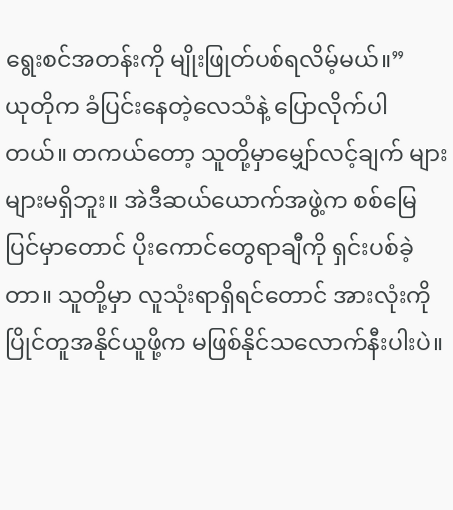ရွေးစင်အတန်းကို မျိုးဖြုတ်ပစ်ရလိမ့်မယ်။”
ယုတိုက ခံပြင်းနေတဲ့လေသံနဲ့ ပြောလိုက်ပါတယ်။ တကယ်တော့ သူတို့မှာမျှော်လင့်ချက် များများမရှိဘူး။ အဲဒီဆယ်ယောက်အဖွဲ့က စစ်မြေပြင်မှာတောင် ပိုးကောင်တွေရာချီကို ရှင်းပစ်ခဲ့တာ။ သူတို့မှာ လူသုံးရာရှိရင်တောင် အားလုံးကိုပြိုင်တူအနိုင်ယူဖို့က မဖြစ်နိုင်သလောက်နီးပါးပဲ။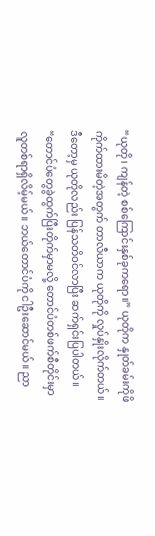“ယုတို၊ ကျန်တဲ့ စစ်ကြောင်းနှစ်ခုကရော။” ယုတိုက နှုတ်ခမ်းကိုဖိကိုက်ထားမိတဲ့အတွက် တာလီယာက ယုတိုကို လှုပ်နှိုးလိုက်တယ်။ ဒီတော့မှ ယုတိုလည်း ပြန်သတိဝင်လာပြီး ဆက်ရှင်းပြပါတယ်။
“တောင်ပံတွေခွဲထွက်ပြီးတိုက်မှာမလို့ တောင်ပံတစ်ဖက်စီတိုင်းမှာ လူတစ်ရာရှိလိမ့်မယ်။ ဘယ်တောင်ပံကို ငါဦးဆောင်မယ်။ ညာ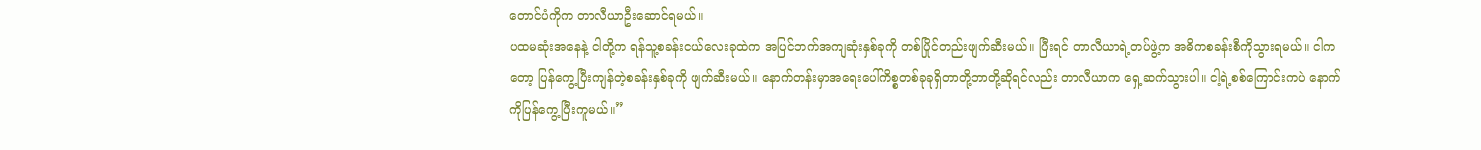တောင်ပံကိုက တာလီယာဦးဆောင်ရမယ်။
ပထမဆုံးအနေနဲ့ ငါတို့က ရန်သူ့စခန်းငယ်လေးခုထဲက အပြင်ဘက်အကျဆုံးနှစ်ခုကို တစ်ပြိုင်တည်းဖျက်ဆီးမယ်။ ပြီးရင် တာလီယာရဲ့တပ်ဖွဲ့က အဓိကစခန်းစီကိုသွားရမယ်။ ငါကတော့ ပြန်ကွေ့ပြီးကျန်တဲ့စခန်းနှစ်ခုကို ဖျက်ဆီးမယ်။ နောက်တန်းမှာအရေးပေါ်ကိစ္စတစ်ခုခုရှိတာတို့ဘာတို့ဆိုရင်လည်း တာလီယာက ရှေ့ဆက်သွားပါ။ ငါ့ရဲ့စစ်ကြောင်းကပဲ နောက်ကိုပြန်ကွေ့ပြီးကူမယ်။”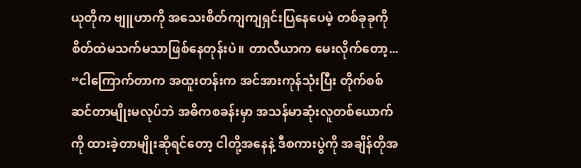ယုတိုက ဗျူဟာကို အသေးစိတ်ကျကျရှင်းပြနေပေမဲ့ တစ်ခုခုကို စိတ်ထဲမသက်မသာဖြစ်နေတုန်းပဲ။ တာလီယာက မေးလိုက်တော့...
“ငါကြောက်တာက အထူးတန်းက အင်အားကုန်သုံးပြီး တိုက်စစ်ဆင်တာမျိုးမလုပ်ဘဲ အဓိကစခန်းမှာ အသန်မာဆုံးလူတစ်ယောက်ကို ထားခဲ့တာမျိုးဆိုရင်တော့ ငါတို့အနေနဲ့ ဒီစကားပွဲကို အချိန်တိုအ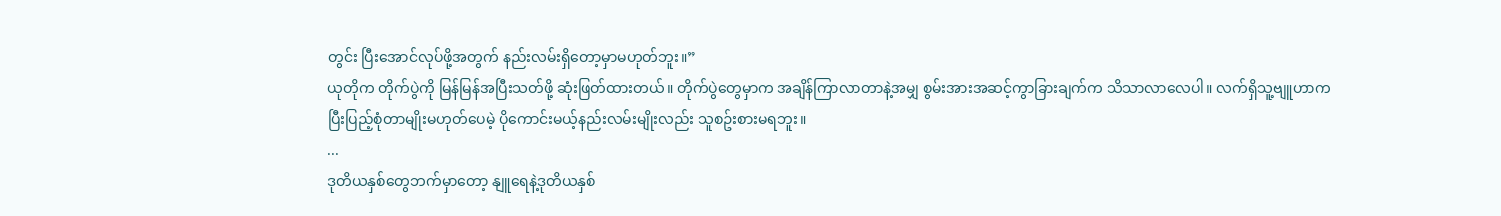တွင်း ပြီးအောင်လုပ်ဖို့အတွက် နည်းလမ်းရှိတော့မှာမဟုတ်ဘူး။”
ယုတိုက တိုက်ပွဲကို မြန်မြန်အပြီးသတ်ဖို့ ဆုံးဖြတ်ထားတယ်။ တိုက်ပွဲတွေမှာက အချိန်ကြာလာတာနဲ့အမျှ စွမ်းအားအဆင့်ကွာခြားချက်က သိသာလာလေပါ။ လက်ရှိသူ့ဗျူဟာက ပြီးပြည့်စုံတာမျိုးမဟုတ်ပေမဲ့ ပိုကောင်းမယ့်နည်းလမ်းမျိုးလည်း သူစဥ်းစားမရဘူး။
...
ဒုတိယနှစ်တွေဘက်မှာတော့ နျူရေနဲ့ဒုတိယနှစ်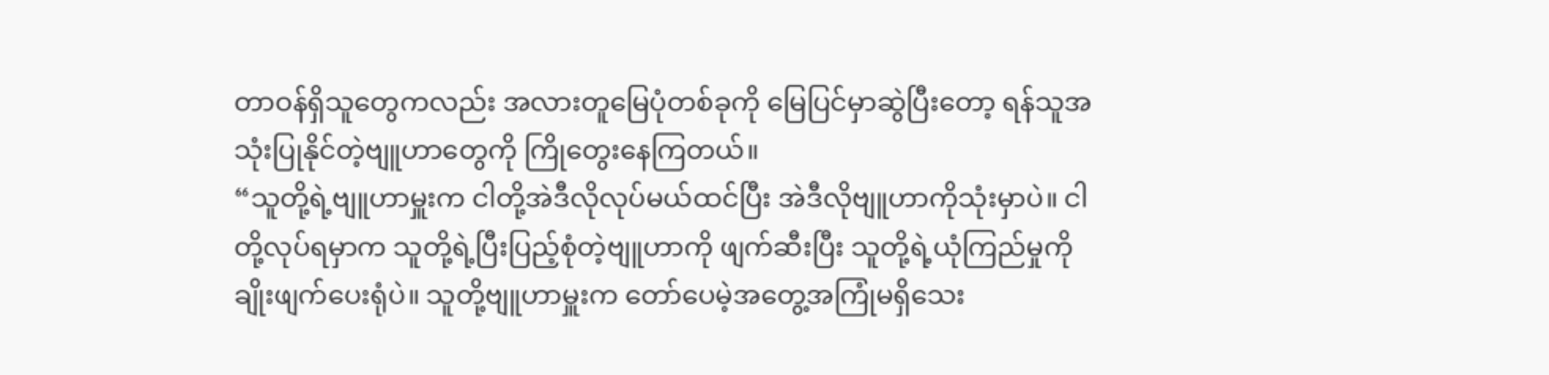တာဝန်ရှိသူတွေကလည်း အလားတူမြေပုံတစ်ခုကို မြေပြင်မှာဆွဲပြီးတော့ ရန်သူအသုံးပြုနိုင်တဲ့ဗျူဟာတွေကို ကြိုတွေးနေကြတယ်။
“သူတို့ရဲ့ဗျူဟာမှူးက ငါတို့အဲဒီလိုလုပ်မယ်ထင်ပြီး အဲဒီလိုဗျူဟာကိုသုံးမှာပဲ။ ငါတို့လုပ်ရမှာက သူတို့ရဲ့ပြီးပြည့်စုံတဲ့ဗျူဟာကို ဖျက်ဆီးပြီး သူတို့ရဲ့ယုံကြည်မှုကို ချိုးဖျက်ပေးရုံပဲ။ သူတို့ဗျူဟာမှူးက တော်ပေမဲ့အတွေ့အကြုံမရှိသေး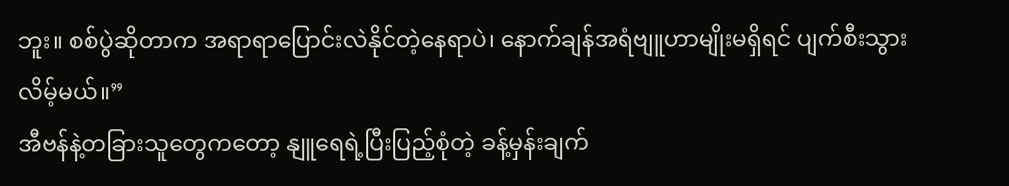ဘူး။ စစ်ပွဲဆိုတာက အရာရာပြောင်းလဲနိုင်တဲ့နေရာပဲ၊ နောက်ချန်အရံဗျူဟာမျိုးမရှိရင် ပျက်စီးသွားလိမ့်မယ်။”
အီဗန်နဲ့တခြားသူတွေကတော့ နျူရေရဲ့ပြီးပြည့်စုံတဲ့ ခန့်မှန်းချက်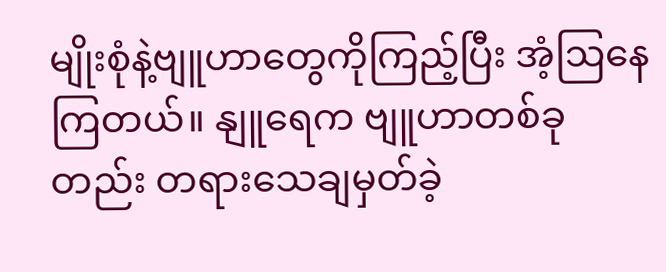မျိုးစုံနဲ့ဗျူဟာတွေကိုကြည့်ပြီး အံ့ဩနေကြတယ်။ နျူရေက ဗျူဟာတစ်ခုတည်း တရားသေချမှတ်ခဲ့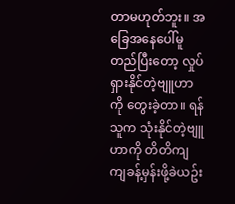တာမဟုတ်ဘူး။ အခြေအနေပေါ်မူတည်ပြီးတော့ လှုပ်ရှားနိုင်တဲ့ဗျူဟာကို တွေးခဲ့တာ။ ရန်သူက သုံးနိုင်တဲ့ဗျူဟာကို တိတိကျကျခန့်မှန်းဖို့ခဲယဥ်း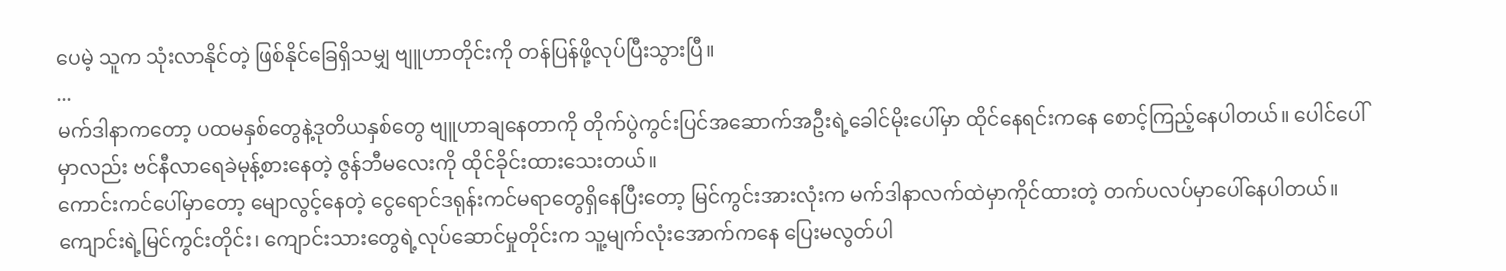ပေမဲ့ သူက သုံးလာနိုင်တဲ့ ဖြစ်နိုင်ခြေရှိသမျှ ဗျူဟာတိုင်းကို တန်ပြန်ဖို့လုပ်ပြီးသွားပြီ။
...
မက်ဒါနာကတော့ ပထမနှစ်တွေနဲ့ဒုတိယနှစ်တွေ ဗျူဟာချနေတာကို တိုက်ပွဲကွင်းပြင်အဆောက်အဦးရဲ့ခေါင်မိုးပေါ်မှာ ထိုင်နေရင်းကနေ စောင့်ကြည့်နေပါတယ်။ ပေါင်ပေါ်မှာလည်း ဗင်နီလာရေခဲမုန့်စားနေတဲ့ ဇွန်ဘီမလေးကို ထိုင်ခိုင်းထားသေးတယ်။
ကောင်းကင်ပေါ်မှာတော့ မျောလွင့်နေတဲ့ ငွေရောင်ဒရုန်းကင်မရာတွေရှိနေပြီးတော့ မြင်ကွင်းအားလုံးက မက်ဒါနာလက်ထဲမှာကိုင်ထားတဲ့ တက်ပလပ်မှာပေါ်နေပါတယ်။ ကျောင်းရဲ့မြင်ကွင်းတိုင်း၊ ကျောင်းသားတွေရဲ့လုပ်ဆောင်မှုတိုင်းက သူ့မျက်လုံးအောက်ကနေ ပြေးမလွတ်ပါ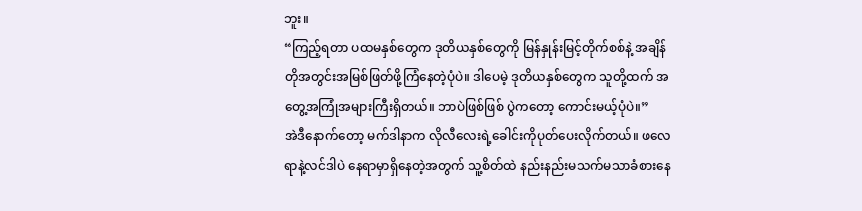ဘူး။
“ကြည့်ရတာ ပထမနှစ်တွေက ဒုတိယနှစ်တွေကို မြန်နှုန်းမြင့်တိုက်စစ်နဲ့ အချိန်တိုအတွင်းအမြစ်ဖြတ်ဖို့ကြံနေတဲ့ပုံပဲ။ ဒါပေမဲ့ ဒုတိယနှစ်တွေက သူတို့ထက် အတွေ့အကြုံအများကြီးရှိတယ်။ ဘာပဲဖြစ်ဖြစ် ပွဲကတော့ ကောင်းမယ့်ပုံပဲ။”
အဲဒီနောက်တော့ မက်ဒါနာက လိုလီလေးရဲ့ခေါင်းကိုပုတ်ပေးလိုက်တယ်။ ဖလေရာနဲ့လင်ဒါပဲ နေရာမှာရှိနေတဲ့အတွက် သူ့စိတ်ထဲ နည်းနည်းမသက်မသာခံစားနေ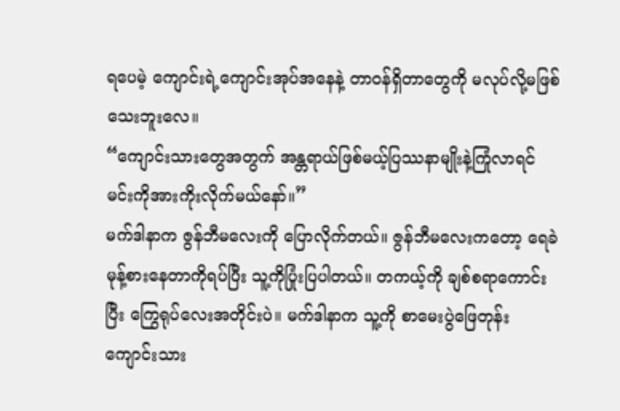ရပေမဲ့ ကျောင်းရဲ့ကျောင်းအုပ်အနေနဲ့ တာဝန်ရှိတာတွေကို မလုပ်လို့မဖြစ်သေးဘူးလေ။
“ကျောင်းသားတွေအတွက် အန္တရာယ်ဖြစ်မယ့်ပြဿနာမျိုးနဲ့ကြုံလာရင် မင်းကိုအားကိုးလိုက်မယ်နော်။”
မက်ဒါနာက ဇွန်ဘီမလေးကို ပြောလိုက်တယ်။ ဇွန်ဘီမလေးကတော့ ရေခဲမုန့်စားနေတာကိုရပ်ပြီး သူ့ကိုပြုံးပြပါတယ်။ တကယ့်ကို ချစ်စရာကောင်းပြီး ကြွေရုပ်လေးအတိုင်းပဲ။ မက်ဒါနာက သူ့ကို စာမေးပွဲဖြေတုန်း ကျောင်းသား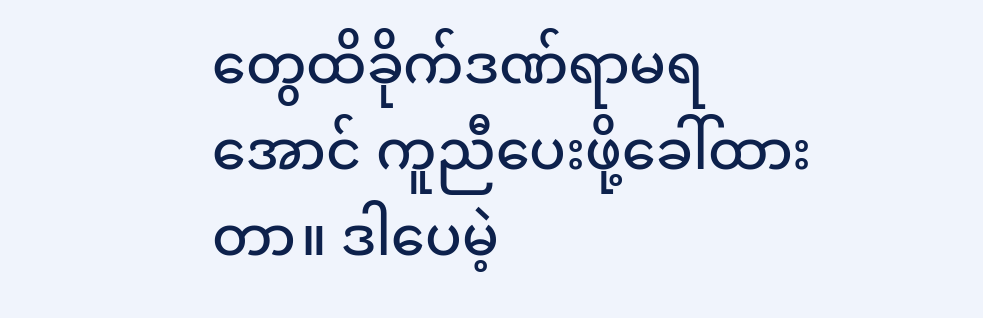တွေထိခိုက်ဒဏ်ရာမရအောင် ကူညီပေးဖို့ခေါ်ထားတာ။ ဒါပေမဲ့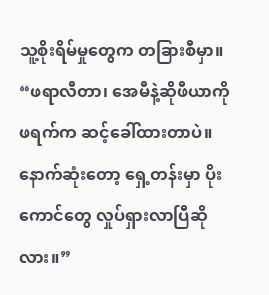သူ့စိုးရိမ်မှုတွေက တခြားစီမှာ။
“ဖရာလီတာ၊ အေမီနဲ့ဆိုဖီယာကို ဖရက်က ဆင့်ခေါ်ထားတာပဲ။ နောက်ဆုံးတော့ ရှေ့တန်းမှာ ပိုးကောင်တွေ လှုပ်ရှားလာပြီဆိုလား။”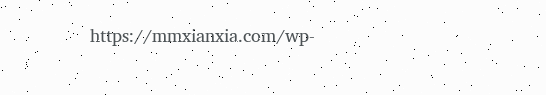https://mmxianxia.com/wp-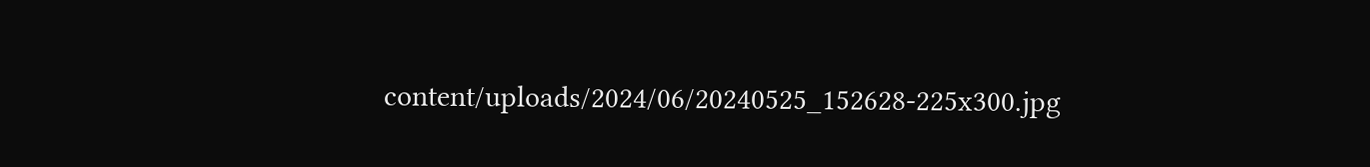content/uploads/2024/06/20240525_152628-225x300.jpg